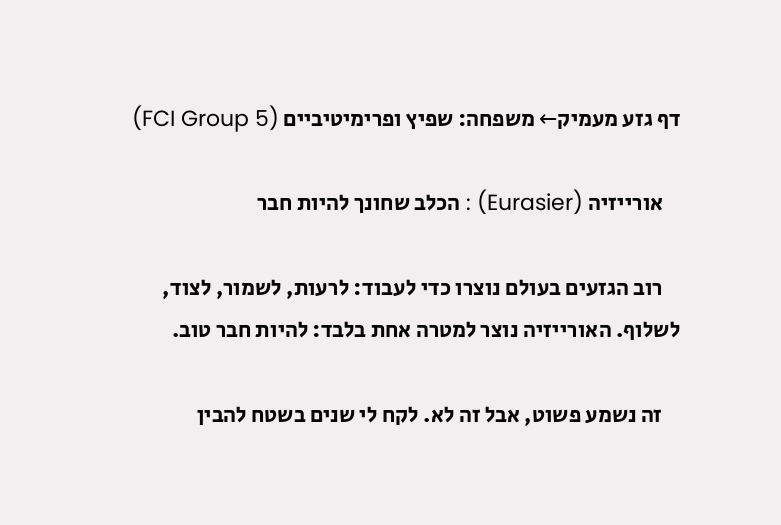דף גזע מעמיק← משפחה: שפיץ ופרימיטיביים (FCI Group 5)

    אורייזיה (Eurasier) : הכלב שחונך להיות חבר

    רוב הגזעים בעולם נוצרו כדי לעבוד: לרעות, לשמור, לצוד, לשלוף. האורייזיה נוצר למטרה אחת בלבד: להיות חבר טוב.

    זה נשמע פשוט, אבל זה לא. לקח לי שנים בשטח להבין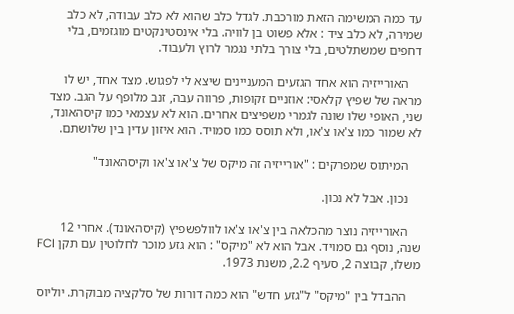עד כמה המשימה הזאת מורכבת. לגדל כלב שהוא לא כלב עבודה, לא כלב שמירה, לא כלב ציד : אלא פשוט בן לוויה. בלי אינסטינקטים מוגזמים, בלי דחפים שמשתלטים, בלי צורך בלתי נגמר לרוץ ולעבוד.

    האורייזיה הוא אחד הגזעים המעניינים שיצא לי לפגוש. מצד אחד, יש לו מראה של שפיץ קלאסי: אוזניים זקופות, פרווה עבה, זנב מלופף על הגב. מצד שני, האופי שלו שונה לגמרי משפיצים אחרים. הוא לא עצמאי כמו קיסהאונד, לא שמור כמו צ'או צ'או, ולא תוסס כמו סמויד. הוא איזון עדין בין שלושתם.

    המיתוס שמפרקים : "אורייזיה זה מיקס של צ'או צ'או וקיסהאונד"

    נכון. אבל לא נכון.

    האורייזיה נוצר מהכלאה בין צ'או צ'או לוולפשפיץ (קיסהאונד). אחרי 12 שנה, נוסף גם סמויד. אבל הוא לא "מיקס" : הוא גזע מוכר לחלוטין עם תקן FCI משלו, קבוצה 2, סעיף 2.2, משנת 1973.

    ההבדל בין "מיקס" ל"גזע חדש" הוא כמה דורות של סלקציה מבוקרת. יוליוס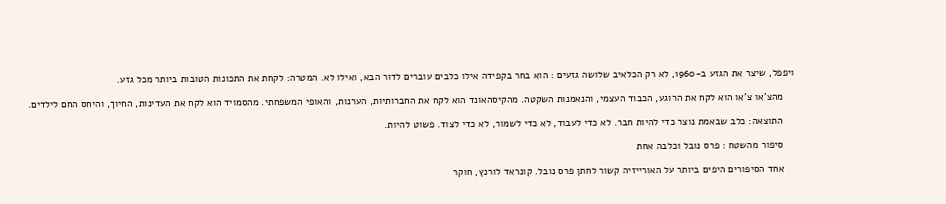ויפפל, שיצר את הגזע ב-1960, לא רק הכלאיב שלושה גזעים : הוא בחר בקפידה אילו כלבים עוברים לדור הבא, ואילו לא. המטרה: לקחת את התכונות הטובות ביותר מכל גזע.

    מהצ'או צ'או הוא לקח את הרוגע, הכבוד העצמי, והנאמנות השקטה. מהקיסהאונד הוא לקח את החברותיות, הערנות, והאופי המשפחתי. מהסמויד הוא לקח את העדינות, החיוך, והיחס החם לילדים.

    התוצאה: כלב שבאמת נוצר כדי להיות חבר. לא כדי לעבוד, לא כדי לשמור, לא כדי לצוד. פשוט להיות.

    סיפור מהשטח : פרס נובל וכלבה אחת

    אחד הסיפורים היפים ביותר על האורייזיה קשור לחתן פרס נובל. קונראד לורנץ, חוקר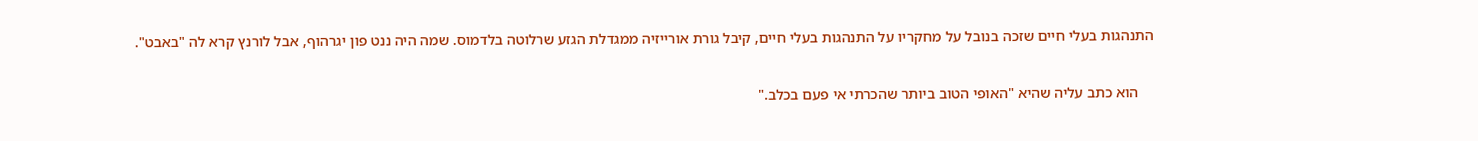התנהגות בעלי חיים שזכה בנובל על מחקריו על התנהגות בעלי חיים, קיבל גורת אורייזיה ממגדלת הגזע שרלוטה בלדמוס. שמה היה ננט פון יגרהוף, אבל לורנץ קרא לה "באבט".

    הוא כתב עליה שהיא "האופי הטוב ביותר שהכרתי אי פעם בכלב."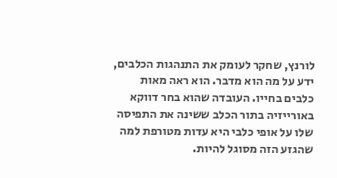לורנץ, שחקר לעומק את התנהגות הכלבים, ידע על מה הוא מדבר. הוא ראה מאות כלבים בחייו. העובדה שהוא בחר דווקא באורייזיה בתור הכלב ששינה את התפיסה שלו על אופי כלבי היא עדות מטורפת למה שהגזע הזה מסוגל להיות.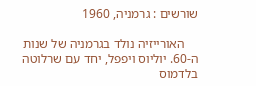שורשים : גרמניה, 1960

    האורייזיה נולד בגרמניה של שנות ה-60. יוליוס ויפפל, יחד עם שרלוטה בלדמוס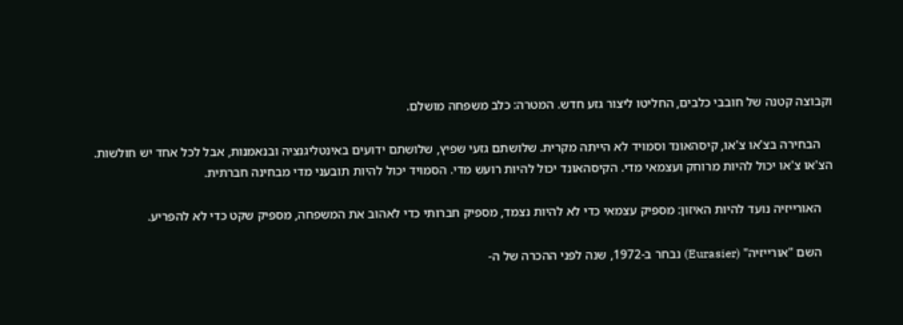וקבוצה קטנה של חובבי כלבים, החליטו ליצור גזע חדש. המטרה: כלב משפחה מושלם.

    הבחירה בצ'או צ'או, קיסהאונד וסמויד לא הייתה מקרית. שלושתם גזעי שפיץ, שלושתם ידועים באינטליגנציה ובנאמנות, אבל לכל אחד יש חולשות. הצ'או צ'או יכול להיות מרוחק ועצמאי מדי. הקיסהאונד יכול להיות רועש מדי. הסמויד יכול להיות תובעני מדי מבחינה חברתית.

    האורייזיה נועד להיות האיזון: מספיק עצמאי כדי לא להיות נצמד, מספיק חברותי כדי לאהוב את המשפחה, מספיק שקט כדי לא להפריע.

    השם "אורייזיה" (Eurasier) נבחר ב-1972, שנה לפני ההכרה של ה-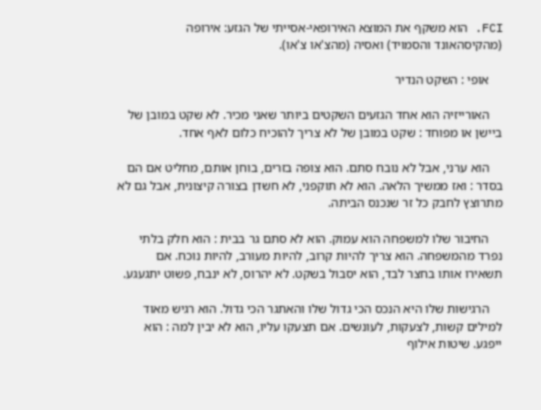FCI. הוא משקף את המוצא האירופאי-אסייתי של הגזע: אירופה (מהקיסהאונד והסמויד) ואסיה (מהצ'או צ'או).

    אופי : השקט הנדיר

    האורייזיה הוא אחד הגזעים השקטים ביותר שאני מכיר. לא שקט במובן של ביישן או מפוחד : שקט במובן של לא צריך להוכיח כלום לאף אחד.

    הוא ערני, אבל לא נובח סתם. הוא צופה בזרים, בוחן אותם, מחליט אם הם בסדר : ואז ממשיך הלאה. הוא לא תוקפני, לא חשדן בצורה קיצונית, אבל גם לא מתרוצץ לחבק כל זר שנכנס הביתה.

    החיבור שלו למשפחה הוא עמוק. הוא לא סתם גר בבית : הוא חלק בלתי נפרד מהמשפחה. הוא צריך להיות קרוב, להיות מעורב, להיות נוכח. אם תשאירו אותו בחצר לבד, הוא יסבול בשקט. לא יהרוס, לא ינבח, פשוט יתגעגע.

    הרגישות שלו היא הנכס הכי גדול שלו והאתגר הכי גדול. הוא רגיש מאוד למילים קשות, לצעקות, לעונשים. אם תצעקו עליו, הוא לא יבין למה : הוא ייפגע. שיטות אילוף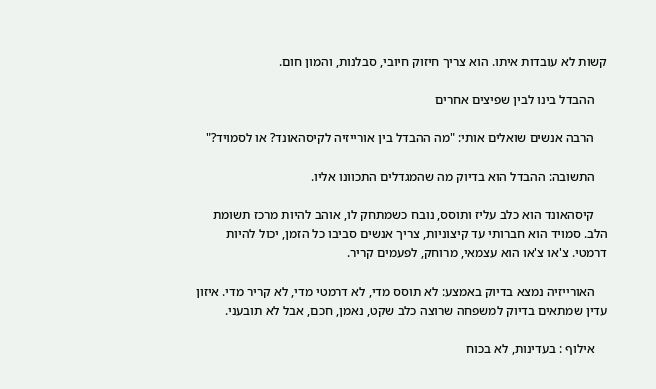קשות לא עובדות איתו. הוא צריך חיזוק חיובי, סבלנות, והמון חום.

    ההבדל בינו לבין שפיצים אחרים

    הרבה אנשים שואלים אותי: "מה ההבדל בין אורייזיה לקיסהאונד? או לסמויד?"

    התשובה: ההבדל הוא בדיוק מה שהמגדלים התכוונו אליו.

    קיסהאונד הוא כלב עליז ותוסס, נובח כשמתחק לו, אוהב להיות מרכז תשומת הלב. סמויד הוא חברותי עד קיצוניות, צריך אנשים סביבו כל הזמן, יכול להיות דרמטי. צ'או צ'או הוא עצמאי, מרוחק, לפעמים קריר.

    האורייזיה נמצא בדיוק באמצע: לא תוסס מדי, לא דרמטי מדי, לא קריר מדי. איזון עדין שמתאים בדיוק למשפחה שרוצה כלב שקט, נאמן, חכם, אבל לא תובעני.

    אילוף : בעדינות, לא בכוח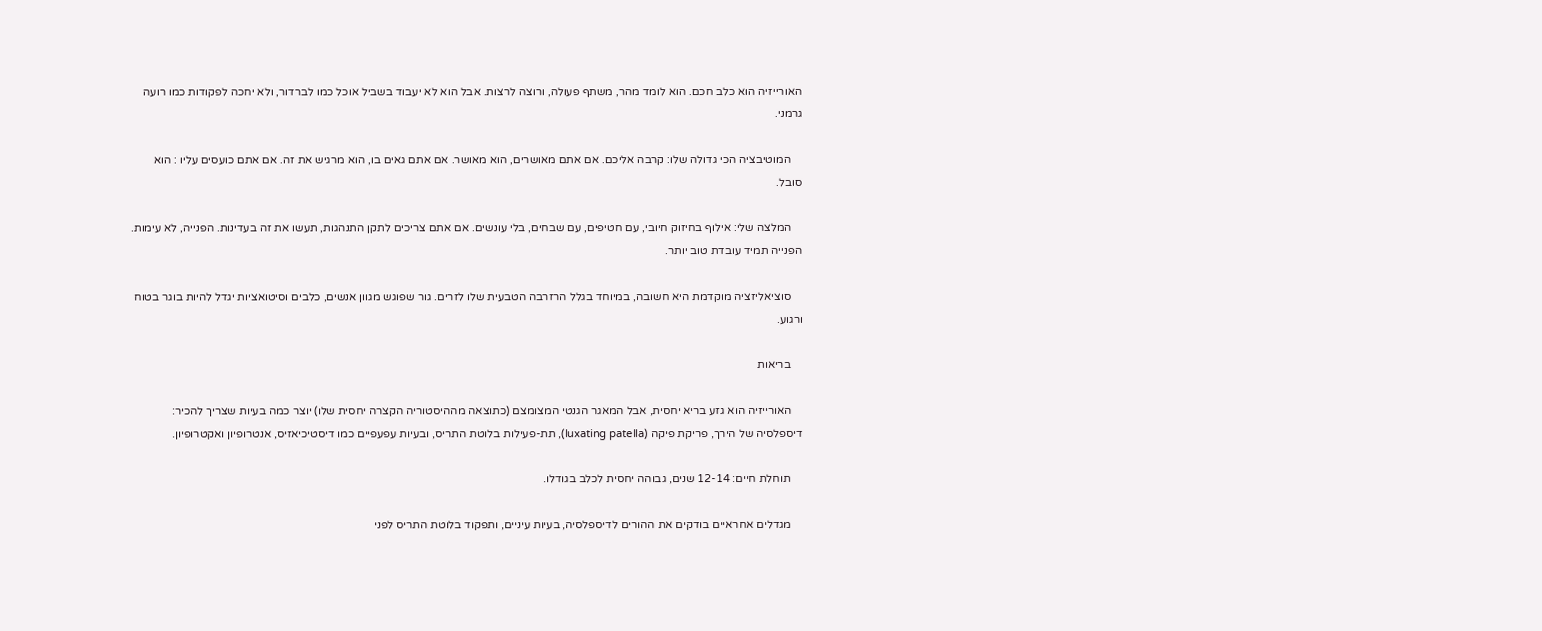האורייזיה הוא כלב חכם. הוא לומד מהר, משתף פעולה, ורוצה לרצות. אבל הוא לא יעבוד בשביל אוכל כמו לברדור, ולא יחכה לפקודות כמו רועה גרמני.

    המוטיבציה הכי גדולה שלו: קרבה אליכם. אם אתם מאושרים, הוא מאושר. אם אתם גאים בו, הוא מרגיש את זה. אם אתם כועסים עליו : הוא סובל.

    המלצה שלי: אילוף בחיזוק חיובי, עם חטיפים, עם שבחים, בלי עונשים. אם אתם צריכים לתקן התנהגות, תעשו את זה בעדינות. הפנייה, לא עימות. הפנייה תמיד עובדת טוב יותר.

    סוציאליזציה מוקדמת היא חשובה, במיוחד בגלל הרזרבה הטבעית שלו לזרים. גור שפוגש מגוון אנשים, כלבים וסיטואציות יגדל להיות בוגר בטוח ורגוע.

    בריאות

    האורייזיה הוא גזע בריא יחסית, אבל המאגר הגנטי המצומצם (כתוצאה מההיסטוריה הקצרה יחסית שלו) יוצר כמה בעיות שצריך להכיר: דיספלסיה של הירך, פריקת פיקה (luxating patella), תת-פעילות בלוטת התריס, ובעיות עפעפיים כמו דיסטיכיאזיס, אנטרופיון ואקטרופיון.

    תוחלת חיים: 12-14 שנים, גבוהה יחסית לכלב בגודלו.

    מגדלים אחראיים בודקים את ההורים לדיספלסיה, בעיות עיניים, ותפקוד בלוטת התריס לפני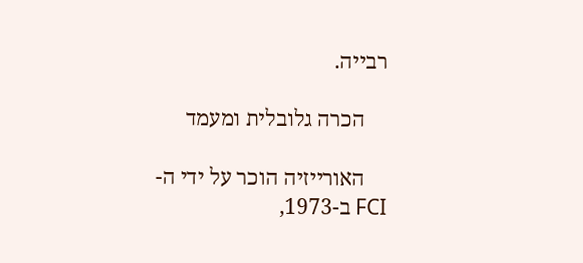רבייה.

    הכרה גלובלית ומעמד

    האורייזיה הוכר על ידי ה-FCI ב-1973,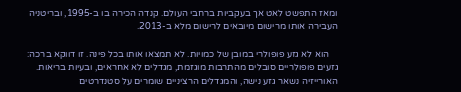ומאז התפשט לאט אך בעקביות ברחבי העולם. קנדה הכירה בו ב-1995, ובריטניה העבירה אותו מרישום מיובאים לרישום מלא ב-2013.

    הוא לא גזע פופולרי במובן של כמויות. לא תמצאו אותו בכל פינה. זו דווקא ברכה: גזעים פופולריים סובלים מהתרבות מוגזמת, מגדלים לא אחראים, ובעיות בריאות. האורייזיה נשאר גזע נישה, והמגדלים הרציניים שומרים על סטנדרטים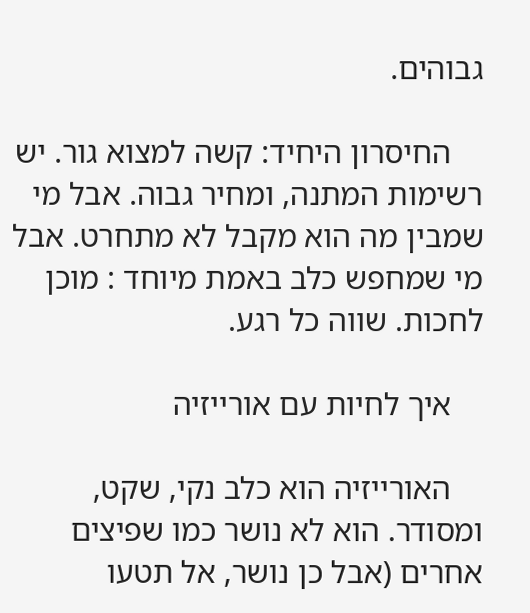גבוהים.

    החיסרון היחיד: קשה למצוא גור. יש רשימות המתנה, ומחיר גבוה. אבל מי שמבין מה הוא מקבל לא מתחרט. אבל מי שמחפש כלב באמת מיוחד : מוכן לחכות. שווה כל רגע.

    איך לחיות עם אורייזיה

    האורייזיה הוא כלב נקי, שקט, ומסודר. הוא לא נושר כמו שפיצים אחרים (אבל כן נושר, אל תטעו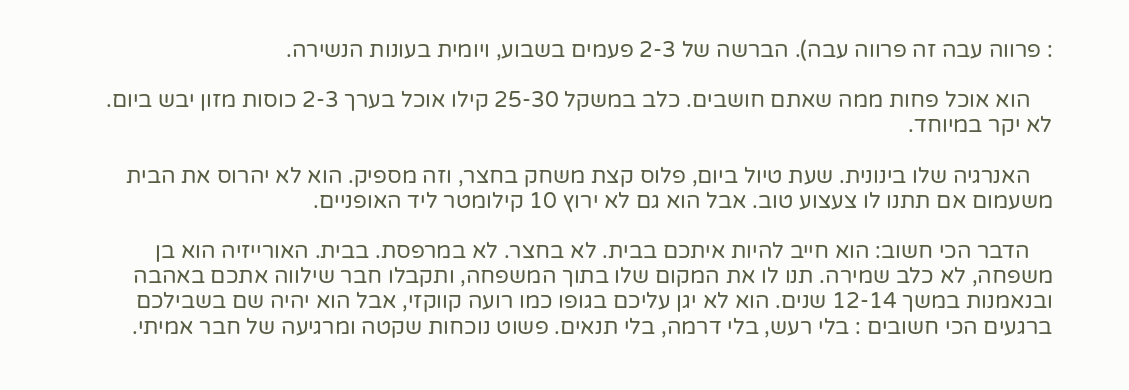: פרווה עבה זה פרווה עבה). הברשה של 2-3 פעמים בשבוע, ויומית בעונות הנשירה.

    הוא אוכל פחות ממה שאתם חושבים. כלב במשקל 25-30 קילו אוכל בערך 2-3 כוסות מזון יבש ביום. לא יקר במיוחד.

    האנרגיה שלו בינונית. שעת טיול ביום, פלוס קצת משחק בחצר, וזה מספיק. הוא לא יהרוס את הבית משעמום אם תתנו לו צעצוע טוב. אבל הוא גם לא ירוץ 10 קילומטר ליד האופניים.

    הדבר הכי חשוב: הוא חייב להיות איתכם בבית. לא בחצר. לא במרפסת. בבית. האורייזיה הוא בן משפחה, לא כלב שמירה. תנו לו את המקום שלו בתוך המשפחה, ותקבלו חבר שילווה אתכם באהבה ובנאמנות במשך 12-14 שנים. הוא לא יגן עליכם בגופו כמו רועה קווקזי, אבל הוא יהיה שם בשבילכם ברגעים הכי חשובים : בלי רעש, בלי דרמה, בלי תנאים. פשוט נוכחות שקטה ומרגיעה של חבר אמיתי.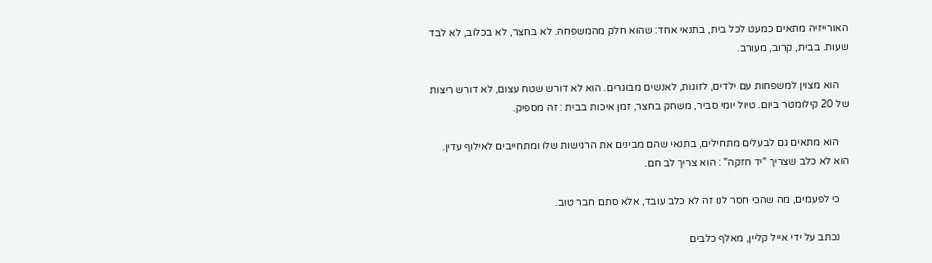האורייזיה מתאים כמעט לכל בית, בתנאי אחד: שהוא חלק מהמשפחה. לא בחצר, לא בכלוב, לא לבד שעות. בבית, קרוב, מעורב.

    הוא מצוין למשפחות עם ילדים, לזוגות, לאנשים מבוגרים. הוא לא דורש שטח עצום, לא דורש ריצות של 20 קילומטר ביום. טיול יומי סביר, משחק בחצר, זמן איכות בבית : זה מספיק.

    הוא מתאים גם לבעלים מתחילים, בתנאי שהם מבינים את הרגישות שלו ומתחייבים לאילוף עדין. הוא לא כלב שצריך "יד חזקה" : הוא צריך לב חם.

    כי לפעמים, מה שהכי חסר לנו זה לא כלב עובד, אלא סתם חבר טוב.

    נכתב על ידי אייל קליין, מאלף כלבים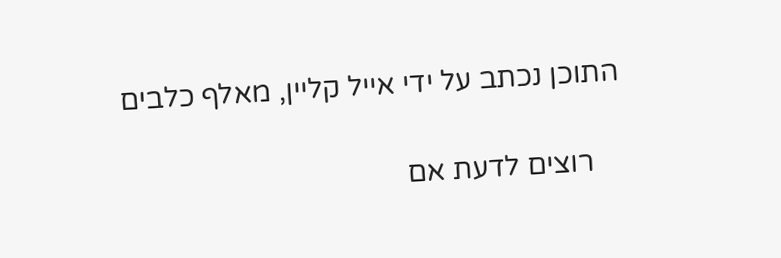התוכן נכתב על ידי אייל קליין, מאלף כלבים

    רוצים לדעת אם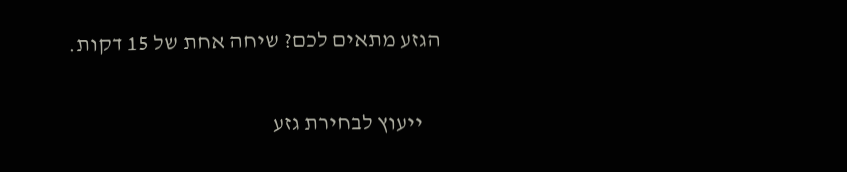הגזע מתאים לכם? שיחה אחת של 15 דקות.

    ייעוץ לבחירת גזע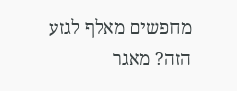מחפשים מאלף לגזע הזה? מאגר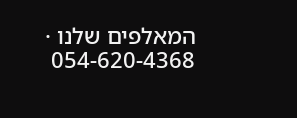המאלפים שלנו · 054-620-4368